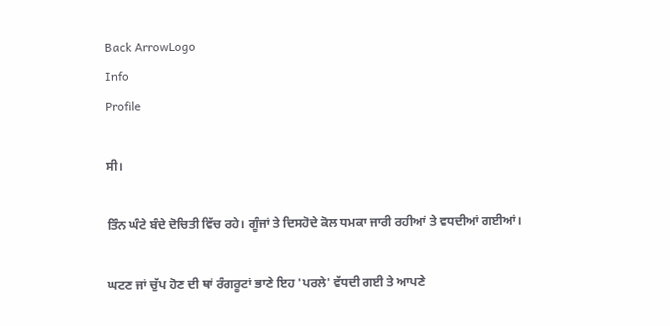Back ArrowLogo
Info
Profile

ਸੀ।

ਤਿੰਨ ਘੰਟੇ ਬੰਦੇ ਦੋਚਿਤੀ ਵਿੱਚ ਰਹੇ। ਗੂੰਜਾਂ ਤੇ ਦਿਸਹੋਦੇ ਕੋਲ ਧਮਕਾ ਜਾਰੀ ਰਹੀਆਂ ਤੇ ਵਧਦੀਆਂ ਗਈਆਂ।

ਘਟਣ ਜਾਂ ਚੁੱਪ ਹੋਣ ਦੀ ਥਾਂ ਰੰਗਰੂਟਾਂ ਭਾਣੇ ਇਹ 'ਪਰਲੇ' ਵੱਧਦੀ ਗਈ ਤੇ ਆਪਣੇ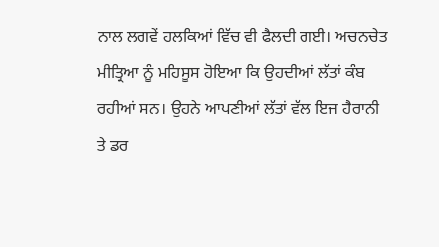ਨਾਲ ਲਗਵੇਂ ਹਲਕਿਆਂ ਵਿੱਚ ਵੀ ਫੈਲਦੀ ਗਈ। ਅਚਨਚੇਤ ਮੀਤ੍ਰਿਆ ਨੂੰ ਮਹਿਸੂਸ ਹੋਇਆ ਕਿ ਉਹਦੀਆਂ ਲੱਤਾਂ ਕੰਬ ਰਹੀਆਂ ਸਨ। ਉਹਨੇ ਆਪਣੀਆਂ ਲੱਤਾਂ ਵੱਲ ਇਜ ਹੈਰਾਨੀ ਤੇ ਡਰ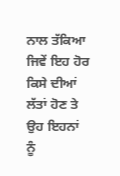ਨਾਲ ਤੱਕਿਆ ਜਿਵੇਂ ਇਹ ਹੋਰ ਕਿਸੇ ਦੀਆਂ ਲੱਤਾਂ ਹੋਣ ਤੇ ਉਹ ਇਹਨਾਂ ਨੂੰ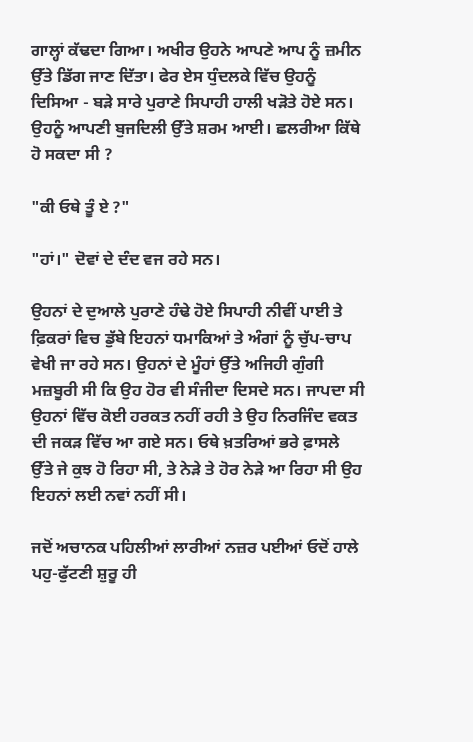ਗਾਲ੍ਹਾਂ ਕੱਢਦਾ ਗਿਆ। ਅਖੀਰ ਉਹਨੇ ਆਪਣੇ ਆਪ ਨੂੰ ਜ਼ਮੀਨ ਉੱਤੇ ਡਿੱਗ ਜਾਣ ਦਿੱਤਾ। ਫੇਰ ਏਸ ਧੁੰਦਲਕੇ ਵਿੱਚ ਉਹਨੂੰ ਦਿਸਿਆ - ਬੜੇ ਸਾਰੇ ਪੁਰਾਣੇ ਸਿਪਾਹੀ ਹਾਲੀ ਖੜੋਤੇ ਹੋਏ ਸਨ। ਉਹਨੂੰ ਆਪਣੀ ਬੁਜਦਿਲੀ ਉੱਤੇ ਸ਼ਰਮ ਆਈ। ਛਲਰੀਆ ਕਿੱਥੇ ਹੋ ਸਕਦਾ ਸੀ ?

"ਕੀ ਓਥੇ ਤੂੰ ਏ ?"

"ਹਾਂ।" ਦੋਵਾਂ ਦੇ ਦੰਦ ਵਜ ਰਹੇ ਸਨ।

ਉਹਨਾਂ ਦੇ ਦੁਆਲੇ ਪੁਰਾਣੇ ਹੰਢੇ ਹੋਏ ਸਿਪਾਹੀ ਨੀਵੀਂ ਪਾਈ ਤੇ ਫ਼ਿਕਰਾਂ ਵਿਚ ਡੁੱਬੇ ਇਹਨਾਂ ਧਮਾਕਿਆਂ ਤੇ ਅੰਗਾਂ ਨੂੰ ਚੁੱਪ-ਚਾਪ ਵੇਖੀ ਜਾ ਰਹੇ ਸਨ। ਉਹਨਾਂ ਦੇ ਮੂੰਹਾਂ ਉੱਤੇ ਅਜਿਹੀ ਗੁੰਗੀ ਮਜ਼ਬੂਰੀ ਸੀ ਕਿ ਉਹ ਹੋਰ ਵੀ ਸੰਜੀਦਾ ਦਿਸਦੇ ਸਨ। ਜਾਪਦਾ ਸੀ ਉਹਨਾਂ ਵਿੱਚ ਕੋਈ ਹਰਕਤ ਨਹੀਂ ਰਹੀ ਤੇ ਉਹ ਨਿਰਜਿੰਦ ਵਕਤ ਦੀ ਜਕੜ ਵਿੱਚ ਆ ਗਏ ਸਨ। ਓਥੇ ਖ਼ਤਰਿਆਂ ਭਰੇ ਫ਼ਾਸਲੇ ਉੱਤੇ ਜੇ ਕੁਝ ਹੋ ਰਿਹਾ ਸੀ, ਤੇ ਨੇੜੇ ਤੇ ਹੋਰ ਨੇੜੇ ਆ ਰਿਹਾ ਸੀ ਉਹ ਇਹਨਾਂ ਲਈ ਨਵਾਂ ਨਹੀਂ ਸੀ।

ਜਦੋਂ ਅਚਾਨਕ ਪਹਿਲੀਆਂ ਲਾਰੀਆਂ ਨਜ਼ਰ ਪਈਆਂ ਓਦੋਂ ਹਾਲੇ ਪਹੁ-ਫੁੱਟਣੀ ਸ਼ੁਰੂ ਹੀ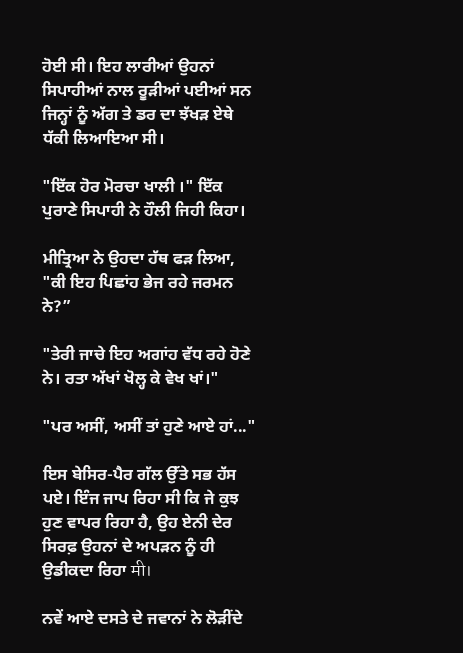ਹੋਈ ਸੀ। ਇਹ ਲਾਰੀਆਂ ਉਹਨਾਂ ਸਿਪਾਹੀਆਂ ਨਾਲ ਰੂੜੀਆਂ ਪਈਆਂ ਸਨ ਜਿਨ੍ਹਾਂ ਨੂੰ ਅੱਗ ਤੇ ਡਰ ਦਾ ਝੱਖੜ ਏਥੇ ਧੱਕੀ ਲਿਆਇਆ ਸੀ।

"ਇੱਕ ਹੋਰ ਮੋਰਚਾ ਖਾਲੀ ।" ਇੱਕ ਪੁਰਾਣੇ ਸਿਪਾਹੀ ਨੇ ਹੌਲੀ ਜਿਹੀ ਕਿਹਾ।

ਮੀਤ੍ਰਿਆ ਨੇ ਉਹਦਾ ਹੱਥ ਫੜ ਲਿਆ, "ਕੀ ਇਹ ਪਿਛਾਂਹ ਭੇਜ ਰਹੇ ਜਰਮਨ ਨੇ?”

"ਤੇਰੀ ਜਾਚੇ ਇਹ ਅਗਾਂਹ ਵੱਧ ਰਹੇ ਹੋਣੇ ਨੇ। ਰਤਾ ਅੱਖਾਂ ਖੋਲ੍ਹ ਕੇ ਵੇਖ ਖਾਂ।"

"ਪਰ ਅਸੀਂ, ਅਸੀਂ ਤਾਂ ਹੁਣੇ ਆਏ ਹਾਂ..."

ਇਸ ਬੇਸਿਰ-ਪੈਰ ਗੱਲ ਉੱਤੇ ਸਭ ਹੱਸ ਪਏ। ਇੰਜ ਜਾਪ ਰਿਹਾ ਸੀ ਕਿ ਜੇ ਕੁਝ ਹੁਣ ਵਾਪਰ ਰਿਹਾ ਹੈ, ਉਹ ਏਨੀ ਦੇਰ ਸਿਰਫ਼ ਉਹਨਾਂ ਦੇ ਅਪੜਨ ਨੂੰ ਹੀ ਉਡੀਕਦਾ ਰਿਹਾ मी।

ਨਵੇਂ ਆਏ ਦਸਤੇ ਦੇ ਜਵਾਨਾਂ ਨੇ ਲੋੜੀਂਦੇ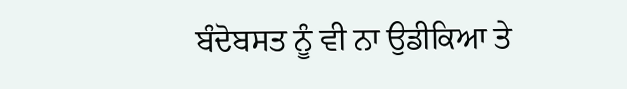ਬੰਦੋਬਸਤ ਨੂੰ ਵੀ ਨਾ ਉਡੀਕਿਆ ਤੇ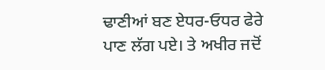ਢਾਣੀਆਂ ਬਣ ਏਧਰ-ਓਧਰ ਫੇਰੇ ਪਾਣ ਲੱਗ ਪਏ। ਤੇ ਅਖੀਰ ਜਦੋਂ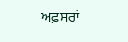ਅਫ਼ਸਰਾਂ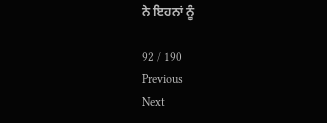ਨੇ ਇਹਨਾਂ ਨੂੰ

92 / 190
Previous
Next